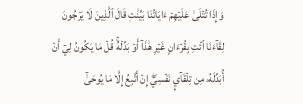وَإِذَا تُتۡلَىٰ عَلَيۡهِمۡ ءَايَاتُنَا بَيِّنَٰتٖ قَالَ ٱلَّذِينَ لَا يَرۡجُونَ لِقَآءَنَا ٱئۡتِ بِقُرۡءَانٍ غَيۡرِ هَٰذَآ أَوۡ بَدِّلۡهُۚ قُلۡ مَا يَكُونُ لِيٓ أَنۡ أُبَدِّلَهُۥ مِن تِلۡقَآيِٕ نَفۡسِيٓۖ إِنۡ أَتَّبِعُ إِلَّا مَا يُوحَىٰٓ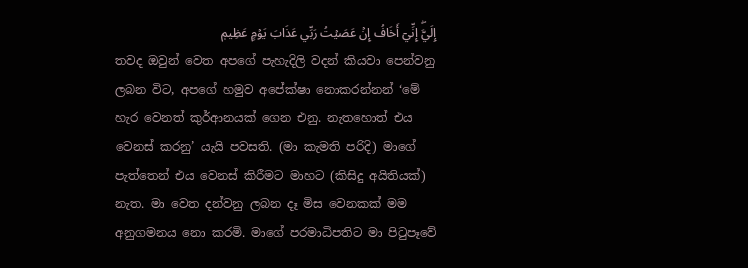إِلَيَّۖ إِنِّيٓ أَخَافُ إِنۡ عَصَيۡتُ رَبِّي عَذَابَ يَوۡمٍ عَظِيمٖ
තවද ඔවුන් වෙත අපගේ පැහැදිලි වදන් කියවා පෙන්වනු ලබන විට, අපගේ හමුව අපේක්ෂා නොකරන්නන් ‘මේ හැර වෙනත් කුර්ආනයක් ගෙන එනු. නැතහොත් එය වෙනස් කරනු’ යැයි පවසති. (මා කැමති පරිදි) මාගේ පැත්තෙන් එය වෙනස් කිරීමට මාහට (කිසිදු අයිතියක්) නැත. මා වෙත දන්වනු ලබන දෑ මිස වෙනකක් මම අනුගමනය නො කරමි. මාගේ පරමාධිපතිට මා පිටුපෑවේ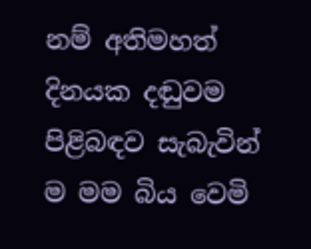නම් අතිමහත් දිනයක දඬුවම පිළිබඳව සැබැවින් ම මම බිය වෙමි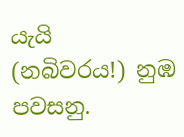යැයි (නබිවරය!) නුඹ පවසනු.